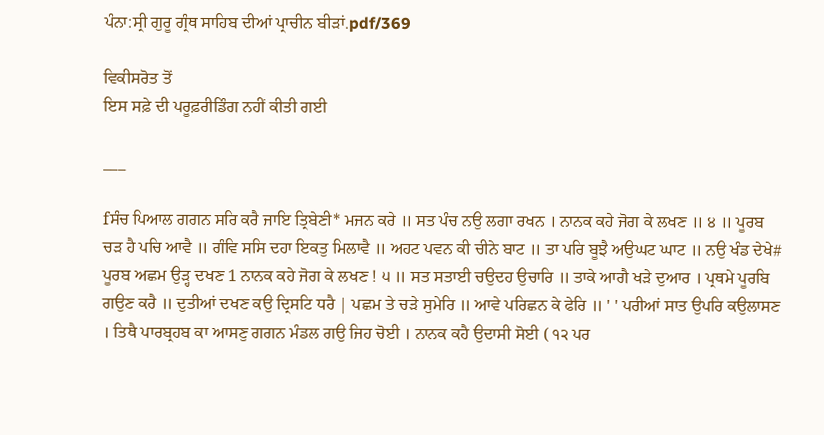ਪੰਨਾ:ਸ੍ਰੀ ਗੁਰੂ ਗ੍ਰੰਥ ਸਾਹਿਬ ਦੀਆਂ ਪ੍ਰਾਚੀਨ ਬੀੜਾਂ.pdf/369

ਵਿਕੀਸਰੋਤ ਤੋਂ
ਇਸ ਸਫ਼ੇ ਦੀ ਪਰੂਫ਼ਰੀਡਿੰਗ ਨਹੀਂ ਕੀਤੀ ਗਈ

___

fਸੰਚ ਪਿਆਲ ਗਗਨ ਸਰਿ ਕਰੈ ਜਾਇ ਤ੍ਰਿਬੇਣੀ* ਮਜਨ ਕਰੇ ॥ ਸਤ ਪੰਚ ਨਉ ਲਗਾ ਰਖਨ । ਨਾਨਕ ਕਹੇ ਜੋਗ ਕੇ ਲਖਣ ॥ ੪ ॥ ਪੂਰਬ ਚੜ ਹੈ ਪਚਿ ਆਵੈ ॥ ਗੰਵਿ ਸਸਿ ਦਹਾ ਇਕਤੁ ਮਿਲਾਵੈ ॥ ਅਹਟ ਪਵਨ ਕੀ ਚੀਨੇ ਬਾਟ ॥ ਤਾ ਪਰਿ ਬੂਝੈ ਅਉਘਟ ਘਾਟ ॥ ਨਉ ਖੰਡ ਦੇਖੇ# ਪੂਰਬ ਅਛਮ ਉੜ੍ਹ ਦਖਣ 1 ਨਾਨਕ ਕਹੇ ਜੋਗ ਕੇ ਲਖਣ ! ੫ ॥ ਸਤ ਸਤਾਈ ਚਉਦਹ ਉਚਾਰਿ ॥ ਤਾਕੇ ਆਗੈ ਖੜੇ ਦੁਆਰ । ਪ੍ਰਥਮੇ ਪੂਰਬਿ ਗਉਣ ਕਰੈ ॥ ਦੁਤੀਆਂ ਦਖਣ ਕਉ ਦ੍ਰਿਸਟਿ ਧਰੈ | ਪਛਮ ਤੇ ਚੜੇ ਸੁਮੇਰਿ ॥ ਆਵੇ ਪਰਿਛਨ ਕੇ ਫੇਰਿ ॥ ' ' ਪਰੀਆਂ ਸਾਤ ਉਪਰਿ ਕਉਲਾਸਣ । ਤਿਥੈ ਪਾਰਬ੍ਰਹਬ ਕਾ ਆਸਣੁ ਗਗਨ ਮੰਡਲ ਗਉ ਜਿਹ ਚੋਈ । ਨਾਨਕ ਕਹੈ ਉਦਾਸੀ ਸੋਈ ( ੧੨ ਪਰ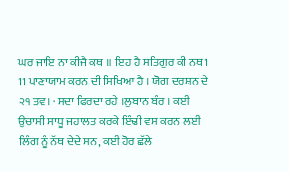ਘਰ ਜਾਇ ਨਾ ਕੀਜੈ ਕਥ ॥ ਇਹ ਹੈ ਸਤਿਗੁਰ ਕੀ ਨਥ1 11 ਪਾਣਾਯਾਮ ਕਰਨ ਦੀ ਸਿਖਿਆ ਹੈ । ਯੋਗ ਦਰਸ਼ਨ ਦੇ ੨੧ ਤਵ। · ਸਦਾ ਫਿਰਦਾ ਰਹੇ ।ਲੁਬਾਨ ਬੰਰ । ਕਈ ਉਚਾਸੀ ਸਾਧੂ ਜਹਾਲਤ ਕਰਕੇ ਇੰਢੀ ਵਸ ਕਰਨ ਲਈ ਲਿੰਗ ਨੂੰ ਨੱਥ ਦੇਦੇ ਸਨ, ਕਈ ਹੋਰ ਛੱਲੇ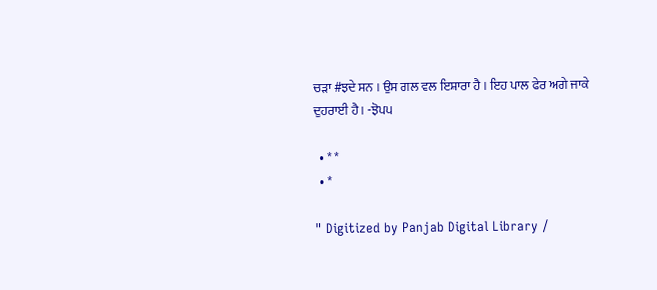ਚੜਾ #ਝਦੇ ਸਨ । ਉਸ ਗਲ ਵਲ ਇਸ਼ਾਰਾ ਹੈ । ਇਹ ਪਾਲ ਫੇਰ ਅਗੇ ਜਾਕੇ ਦੁਹਰਾਈ ਹੈ । -ਝੋਪ੫

  • * *
  • *

" Digitized by Panjab Digital Library /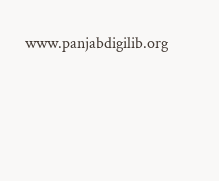www.panjabdigilib.org